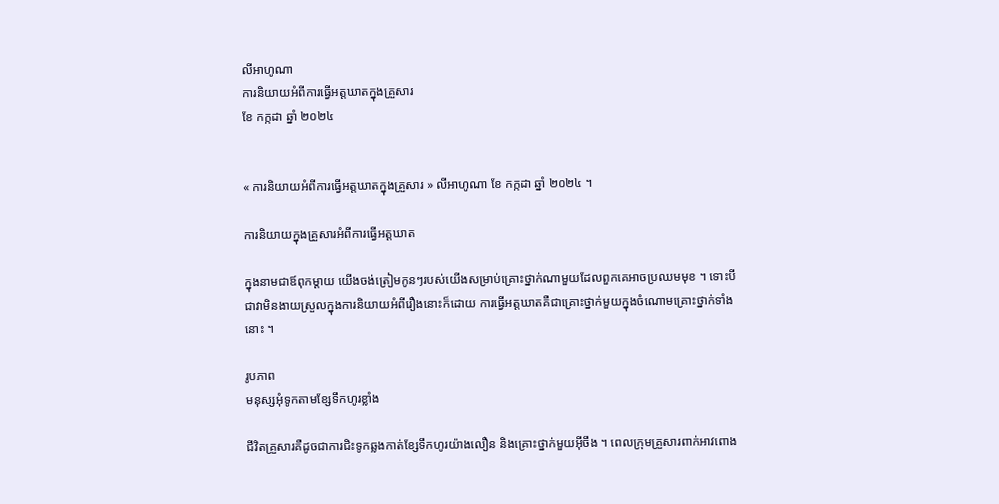លីអាហូណា
ការនិយាយអំពីការធ្វើអត្តឃាតក្នុងគ្រួសារ
ខែ កក្កដា ឆ្នាំ ២០២៤


« ការនិយាយអំពីការធ្វើអត្តឃាតក្នុងគ្រួសារ » លីអាហូណា ខែ កក្កដា ឆ្នាំ ២០២៤ ។

ការនិយាយក្នុងគ្រួសារអំពីការធ្វើអត្តឃាត

ក្នុងនាមជាឪពុកម្ដាយ យើងចង់ត្រៀមកូនៗរបស់យើងសម្រាប់គ្រោះថ្នាក់ណាមួយដែលពួកគេអាចប្រឈមមុខ ។ ទោះបីជាវាមិនងាយស្រួលក្នុងការនិយាយអំពីរឿងនោះក៏ដោយ ការធ្វើអត្តឃាតគឺជាគ្រោះថ្នាក់មួយក្នុងចំណោមគ្រោះថ្នាក់ទាំងនោះ ។

រូបភាព
មនុស្សអុំទូកតាមខ្សែទឹកហូរខ្លាំង

ជីវិតគ្រួសារគឺដូចជាការជិះទូកឆ្លងកាត់ខ្សែទឹកហូរយ៉ាងលឿន និងគ្រោះថ្នាក់មួយអ៊ីចឹង ។ ពេលក្រុមគ្រួសារពាក់អាវពោង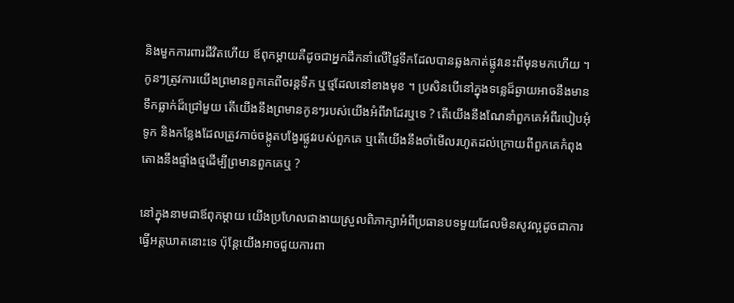និងមួកការពារជីវិតហើយ ឪពុកម្ដាយគឺដូចជាអ្នកដឹកនាំលើផ្ទៃទឹកដែលបានឆ្លងកាត់ផ្លូវនេះពីមុនមកហើយ ។ កូនៗត្រូវការយើងព្រមានពួកគេពីចរន្តទឹក ឬថ្មដែលនៅខាងមុខ ។ ប្រសិនបើនៅក្នុងទន្លេដ៏ឆ្ងាយអាចនឹងមានទឹកធ្លាក់ដ៏ជ្រៅមួយ តើយើងនឹងព្រមានកូនៗរបស់យើងអំពីវាដែរឬទេ ? តើយើងនឹងណែនាំពួកគេអំពីរបៀបអុំទូក និងកន្លែងដែលត្រូវកាច់ចង្កូតបង្វែរផ្លូវរបស់ពួកគេ ឬតើយើងនឹងចាំមើលរហូតដល់ក្រោយពីពួកគេកំពុងតោងនឹងផ្ទាំងថ្មដើម្បីព្រមានពួកគេឬ ?

នៅក្នុងនាមជាឪពុកម្ដាយ យើងប្រហែលជាងាយស្រួលពិភាក្សាអំពីប្រធានបទមួយដែលមិនសូវល្អដូចជាការធ្វើអត្តឃាតនោះទេ ប៉ុន្តែយើងអាចជួយការពា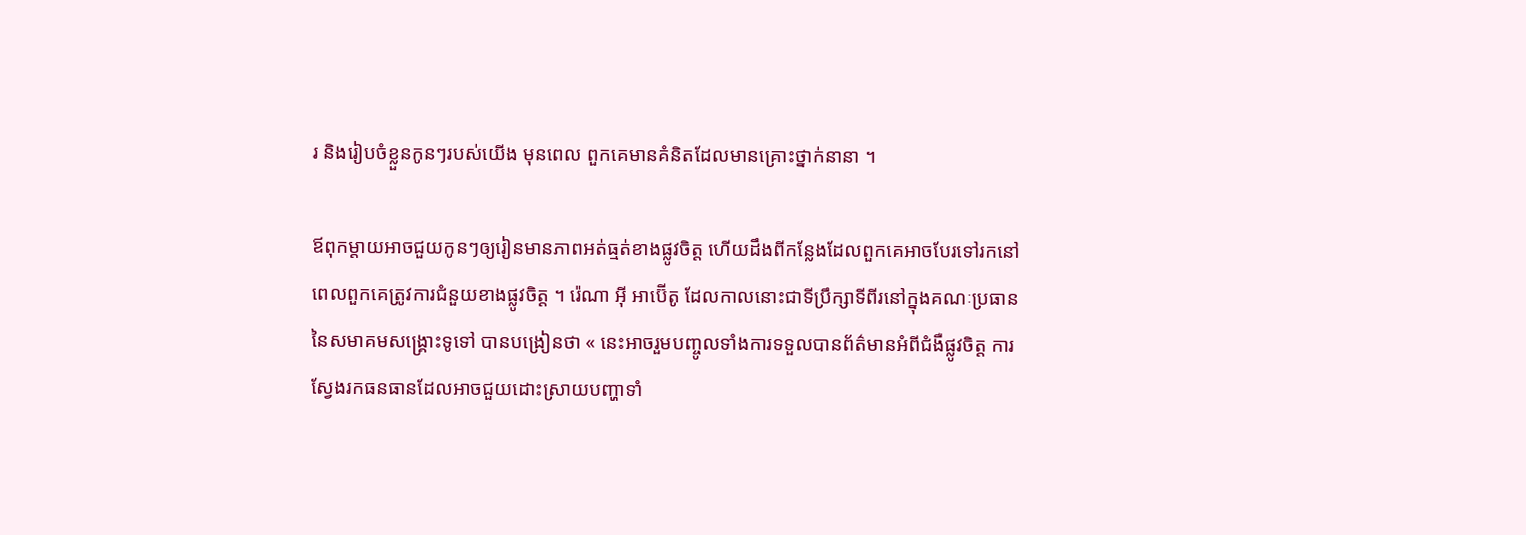រ និងរៀបចំខ្លួនកូនៗរបស់យើង មុនពេល ពួកគេមានគំនិតដែលមានគ្រោះថ្នាក់នានា ។

ឪពុកម្ដាយអាចជួយកូនៗឲ្យរៀនមានភាពអត់ធ្មត់ខាងផ្លូវចិត្ត ហើយដឹងពីកន្លែងដែលពួកគេអាចបែរទៅរកនៅពេលពួកគេត្រូវការជំនួយខាងផ្លូវចិត្ត ។ រ៉េណា អ៊ី អាប៊ើតូ ដែលកាលនោះជាទីប្រឹក្សាទីពីរនៅក្នុងគណៈប្រធាននៃសមាគមសង្គ្រោះទូទៅ បានបង្រៀនថា « នេះអាចរួមបញ្ចូលទាំងការទទួលបានព័ត៌មានអំពីជំងឺផ្លូវចិត្ត ការស្វែងរកធនធានដែលអាចជួយដោះស្រាយបញ្ហាទាំ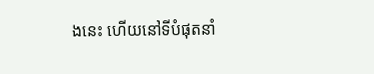ងនេះ ហើយនៅទីបំផុតនាំ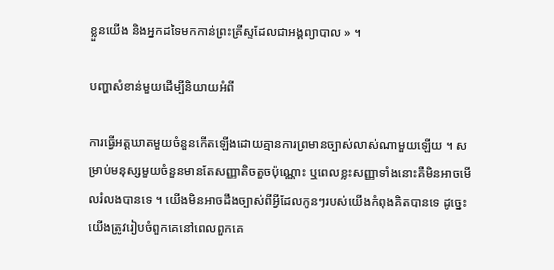ខ្លួនយើង និងអ្នកដទៃមកកាន់ព្រះគ្រីស្ទដែលជាអង្គព្យាបាល » ។

បញ្ហាសំខាន់មួយដើម្បីនិយាយអំពី

ការធ្វើអត្តឃាតមួយចំនួនកើតឡើងដោយគ្មានការព្រមានច្បាស់លាស់ណាមួយឡើយ ។ សម្រាប់មនុស្សមួយចំនួនមានតែសញ្ញាតិចតួចប៉ុណ្ណោះ ឬពេលខ្លះសញ្ញាទាំងនោះគឺមិនអាចមើលរំលងបានទេ ។ យើងមិនអាចដឹងច្បាស់ពីអ្វីដែលកូនៗរបស់យើងកំពុងគិតបានទេ ដូច្នេះយើងត្រូវរៀបចំពួកគេនៅពេលពួកគេ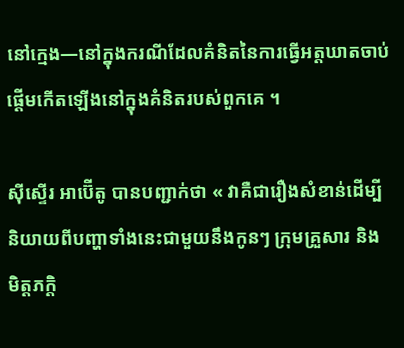នៅក្មេង—នៅក្នុងករណីដែលគំនិតនៃការធ្វើអត្តឃាតចាប់ផ្ដើមកើតឡើងនៅក្នុងគំនិតរបស់ពួកគេ ។

ស៊ីស្ទើរ អាប៊ើតូ បានបញ្ជាក់ថា « វាគឺជារឿងសំខាន់ដើម្បីនិយាយពីបញ្ហាទាំងនេះជាមួយនឹងកូនៗ ក្រុមគ្រួសារ និងមិត្តភក្តិ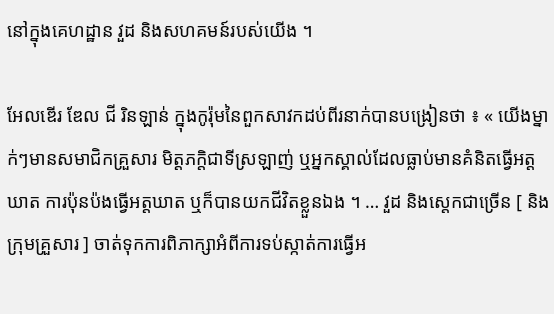នៅក្នុងគេហដ្ឋាន វួដ និងសហគមន៍របស់យើង ។

អែលឌើរ ឌែល ជី រិនឡាន់ ក្នុងកូរ៉ុមនៃពួកសាវកដប់ពីរនាក់បានបង្រៀនថា ៖ « យើងម្នាក់ៗមានសមាជិកគ្រួសារ មិត្តភក្តិជាទីស្រឡាញ់ ឬអ្នកស្គាល់ដែលធ្លាប់មានគំនិតធ្វើអត្តឃាត ការប៉ុនប៉ងធ្វើអត្តឃាត ឬក៏បានយកជីវិតខ្លួនឯង ។ … វួដ និងស្តេកជាច្រើន [ និងក្រុមគ្រួសារ ] ចាត់ទុកការពិភាក្សាអំពីការទប់ស្កាត់ការធ្វើអ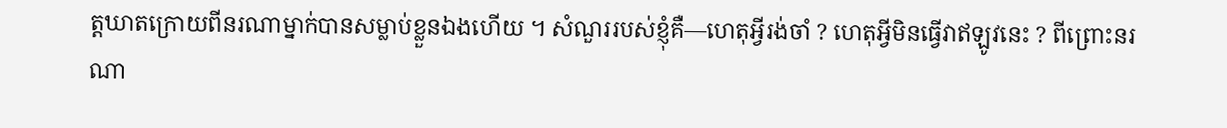ត្តឃាតក្រោយពីនរណាម្នាក់បានសម្លាប់ខ្លួនឯងហើយ ។ សំណួររបស់ខ្ញុំគឺ—ហេតុអ្វីរង់ចាំ ? ហេតុអ្វីមិនធ្វើវាឥឡូវនេះ ? ពីព្រោះនរណា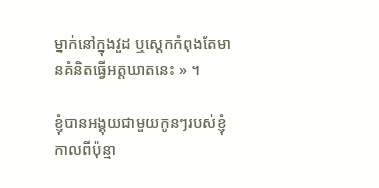ម្នាក់នៅក្នុងវួដ ឬស្តេកកំពុងតែមានគំនិតធ្វើអត្តឃាតនេះ » ។

ខ្ញុំបានអង្គុយជាមួយកូនៗរបស់ខ្ញុំកាលពីប៉ុន្មា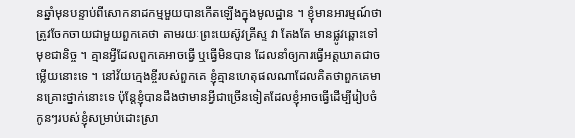នឆ្នាំមុនបន្ទាប់ពីសោកនាដកម្មមួយបានកើតឡើងក្នុងមូលដ្ឋាន ។ ខ្ញុំមានអារម្មណ៍ថាត្រូវចែកចាយជាមួយពួកគេថា តាមរយៈព្រះយេស៊ូវគ្រីស្ទ វា តែងតែ មានផ្លូវឆ្ពោះទៅមុខជានិច្ច ។ គ្មានអ្វីដែលពួកគេអាចធ្វើ ឬធ្វើមិនបាន ដែលនាំឲ្យការធ្វើអត្តឃាតជាចម្លើយនោះទេ ។ នៅវ័យក្មេងខ្ចីរបស់ពួកគេ ខ្ញុំគ្មានហេតុផលណាដែលគិតថាពួកគេមានគ្រោះថ្នាក់នោះទេ ប៉ុន្តែខ្ញុំបានដឹងថាមានអ្វីជាច្រើនទៀតដែលខ្ញុំអាចធ្វើដើម្បីរៀបចំកូនៗរបស់ខ្ញុំសម្រាប់ដោះស្រា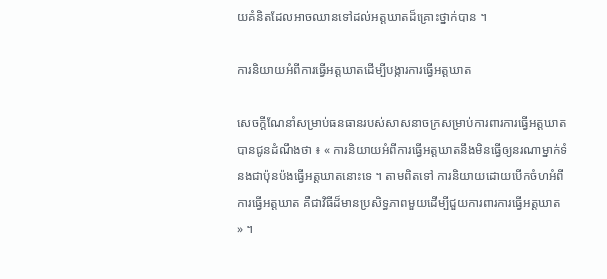យគំនិតដែលអាចឈានទៅដល់អត្តឃាតដ៏គ្រោះថ្នាក់បាន ។

ការនិយាយអំពីការធ្វើអត្តឃាតដើម្បីបង្ការការធ្វើអត្តឃាត

សេចក្តីណែនាំសម្រាប់ធនធានរបស់សាសនាចក្រសម្រាប់ការពារការធ្វើអត្តឃាតបានជូនដំណឹងថា ៖ « ការនិយាយអំពីការធ្វើអត្តឃាតនឹងមិនធ្វើឲ្យនរណាម្នាក់ទំនងជាប៉ុនប៉ងធ្វើអត្តឃាតនោះទេ ។ តាមពិតទៅ ការនិយាយដោយបើកចំហអំពីការធ្វើអត្តឃាត គឺជាវិធីដ៏មានប្រសិទ្ធភាពមួយដើម្បីជួយការពារការធ្វើអត្តឃាត » ។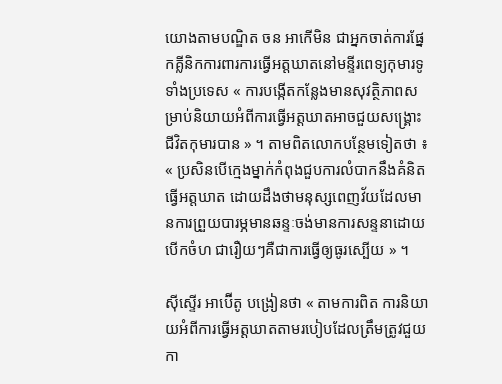យោងតាមបណ្ឌិត ចន អាកើមិន ជាអ្នកចាត់ការផ្នែកគ្លីនិកការពារការធ្វើអត្តឃាតនៅមន្ទីរពេទ្យកុមារទូទាំងប្រទេស « ការបង្កើតកន្លែងមានសុវត្ថិភាពសម្រាប់និយាយអំពីការធ្វើអត្តឃាតអាចជួយសង្គ្រោះជីវិតកុមារបាន » ។ តាមពិតលោកបន្ថែមទៀតថា ៖ « ប្រសិនបើក្មេងម្នាក់កំពុងជួបការលំបាកនឹងគំនិតធ្វើអត្តឃាត ដោយដឹងថាមនុស្សពេញវ័យដែលមានការព្រួយបារម្ភមានឆន្ទៈចង់មានការសន្ទនាដោយបើកចំហ ជារឿយៗគឺជាការធ្វើឲ្យធូរស្បើយ » ។

ស៊ីស្ទើរ អាប៊ើតូ បង្រៀនថា « តាមការពិត ការនិយាយអំពីការធ្វើអត្តឃាតតាមរបៀបដែលត្រឹមត្រូវជួយកា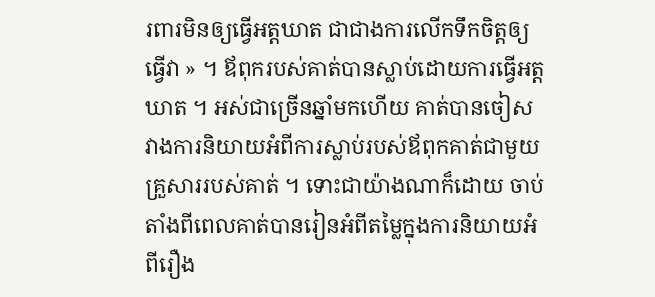រពារមិនឲ្យធ្វើអត្តឃាត ជាជាងការលើកទឹកចិត្តឲ្យធ្វើវា » ។ ឪពុករបស់គាត់បានស្លាប់ដោយការធ្វើអត្តឃាត ។ អស់ជាច្រើនឆ្នាំមកហើយ គាត់បានចៀសវាងការនិយាយអំពីការស្លាប់របស់ឪពុកគាត់ជាមួយគ្រួសាររបស់គាត់ ។ ទោះជាយ៉ាងណាក៏ដោយ ចាប់តាំងពីពេលគាត់បានរៀនអំពីតម្លៃក្នុងការនិយាយអំពីរឿង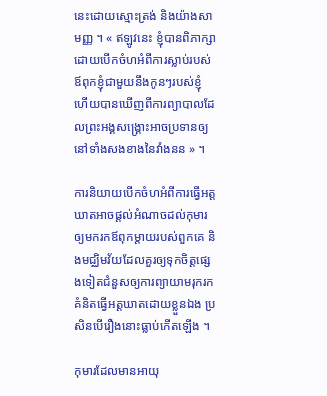នេះដោយស្មោះត្រង់ និងយ៉ាងសាមញ្ញ ។ « ឥឡូវនេះ ខ្ញុំបានពិភាក្សាដោយបើកចំហអំពីការស្លាប់របស់ឪពុកខ្ញុំជាមួយនឹងកូនៗរបស់ខ្ញុំ ហើយបានឃើញពីការព្យាបាលដែលព្រះអង្គសង្គ្រោះអាចប្រទានឲ្យនៅទាំងសងខាងនៃវាំងនន » ។

ការនិយាយបើកចំហអំពីការធ្វើអត្តឃាតអាចផ្តល់អំណាចដល់កុមារឲ្យមករកឪពុកម្ដាយរបស់ពួកគេ និងមជ្ឈិមវ័យដែលគួរឲ្យទុកចិត្តផ្សេងទៀតជំនួសឲ្យការព្យាយាមរុករកគំនិតធ្វើអត្តឃាតដោយខ្លួនឯង ប្រសិនបើរឿងនោះធ្លាប់កើតឡើង ។

កុមារដែលមានអាយុ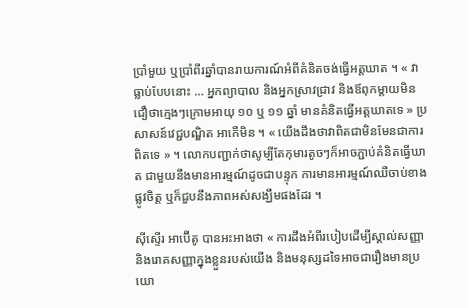ប្រាំមួយ ឬប្រាំពីរឆ្នាំបានរាយការណ៍អំពីគំនិតចង់ធ្វើអត្តឃាត ។ « វាធ្លាប់បែបនោះ … អ្នកព្យាបាល និងអ្នកស្រាវជ្រាវ និងឪពុកម្តាយមិនជឿថាក្មេងៗក្រោមអាយុ ១០ ឬ ១១ ឆ្នាំ មានគំនិតធ្វើអត្តឃាតទេ » ប្រសាសន៍វេជ្ជបណ្ឌិត អាកើមិន ។ « យើងដឹងថាវាពិតជាមិនមែនជាការពិតទេ » ។ លោកបញ្ជាក់ថាសូម្បីតែកុមារតូចៗក៏អាចភ្ជាប់គំនិតធ្វើឃាត ជាមួយនឹងមានអារម្មណ៍ដូចជាបន្ទុក ការមានអារម្មណ៍ឈឺចាប់ខាងផ្លូវចិត្ត ឬក៏ជួបនឹងភាពអស់សង្ឃឹមផងដែរ ។

ស៊ីស្ទើរ អាប៊ើតូ បានអះអាងថា « ការដឹងអំពីរបៀបដើម្បីស្គាល់សញ្ញា និងរោគសញ្ញាក្នុងខ្លួនរបស់យើង និងមនុស្សដទៃអាចជារឿងមានប្រយោ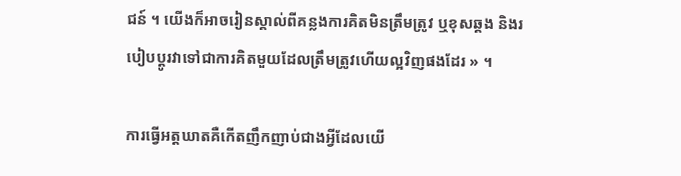ជន៍ ។ យើងក៏អាចរៀនស្គាល់ពីគន្លងការគិតមិនត្រឹមត្រូវ ឬខុសឆ្គង និងរបៀបប្ដូរវាទៅជាការគិតមួយដែលត្រឹមត្រូវហើយល្អវិញផងដែរ » ។

ការធ្វើអត្តឃាតគឺកើតញឹកញាប់ជាងអ្វីដែលយើ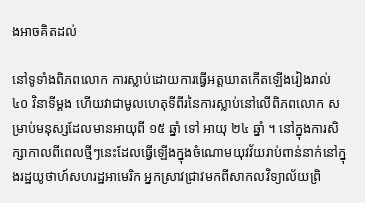ងអាចគិតដល់

នៅទូទាំងពិភពលោក ការស្លាប់ដោយការធ្វើអត្តឃាតកើតឡើងរៀងរាល់ ៤០ វិនាទីម្តង ហើយវាជាមូលហេតុទីពីរនៃការស្លាប់នៅលើពិភពលោក សម្រាប់មនុស្សដែលមានអាយុពី ១៥ ឆ្នាំ ទៅ អាយុ ២៤ ឆ្នាំ ។ នៅក្នុងការសិក្សាកាលពីពេលថ្មីៗនេះដែលធ្វើឡើងក្នុងចំណោមយុវវ័យរាប់ពាន់នាក់នៅក្នុងរដ្ឋយូថាហ៍សហរដ្ឋអាមេរិក អ្នកស្រាវជ្រាវមកពីសាកលវិទ្យាល័យព្រិ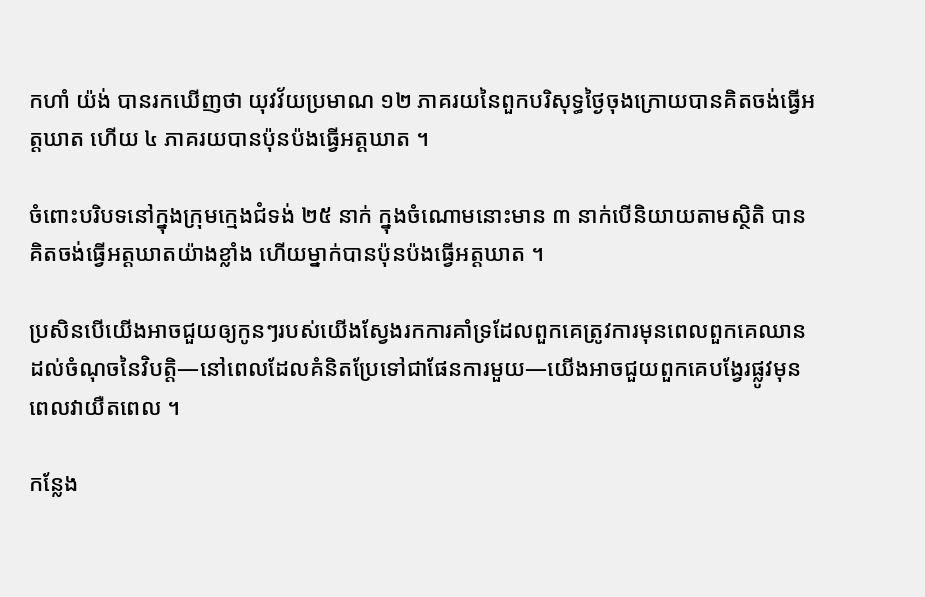កហាំ យ៉ង់ បានរកឃើញថា យុវវ័យប្រមាណ ១២ ភាគរយនៃពួកបរិសុទ្ធថ្ងៃចុងក្រោយបានគិតចង់ធ្វើអត្តឃាត ហើយ ៤ ភាគរយបានប៉ុនប៉ងធ្វើអត្តឃាត ។

ចំពោះបរិបទនៅក្នុងក្រុមក្មេងជំទង់ ២៥ នាក់ ក្នុងចំណោមនោះមាន ៣ នាក់បើនិយាយតាមស្ថិតិ បានគិតចង់ធ្វើអត្តឃាតយ៉ាងខ្លាំង ហើយម្នាក់បានប៉ុនប៉ងធ្វើអត្តឃាត ។

ប្រសិនបើយើងអាចជួយឲ្យកូនៗរបស់យើងស្វែងរកការគាំទ្រដែលពួកគេត្រូវការមុនពេលពួកគេឈានដល់ចំណុចនៃវិបត្តិ—នៅពេលដែលគំនិតប្រែទៅជាផែនការមួយ—យើងអាចជួយពួកគេបង្វែរផ្លូវមុនពេលវាយឺតពេល ។

កន្លែង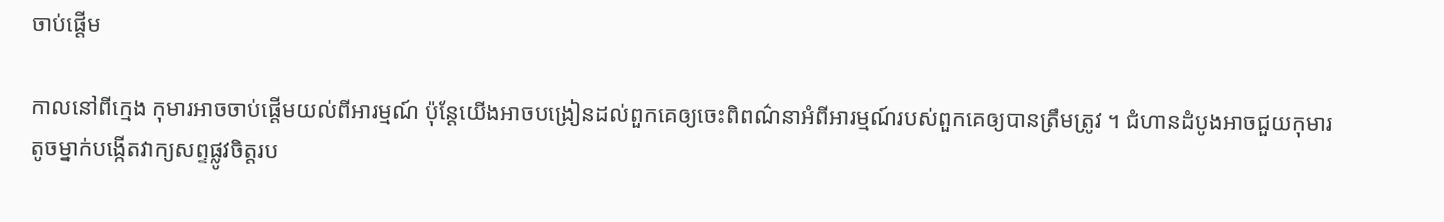ចាប់ផ្តើម

កាលនៅពីក្មេង កុមារអាចចាប់ផ្ដើមយល់ពីអារម្មណ៍ ប៉ុន្តែយើងអាចបង្រៀនដល់ពួកគេឲ្យចេះពិពណ៌នាអំពីអារម្មណ៍របស់ពួកគេឲ្យបានត្រឹមត្រូវ ។ ជំហានដំបូងអាចជួយកុមារតូចម្នាក់បង្កើតវាក្យសព្ទផ្លូវចិត្តរប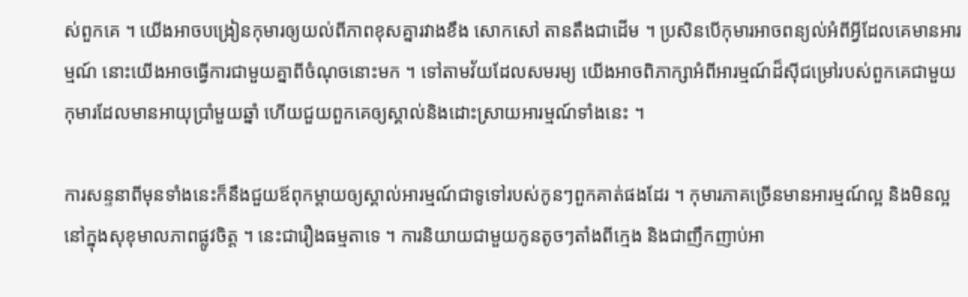ស់ពួកគេ ។ យើងអាចបង្រៀនកុមារឲ្យយល់ពីភាពខុសគ្នារវាងខឹង សោកសៅ តានតឹងជាដើម ។ ប្រសិនបើកុមារអាចពន្យល់អំពីអ្វីដែលគេមានអារម្មណ៍ នោះយើងអាចធ្វើការជាមួយគ្នាពីចំណុចនោះមក ។ ទៅតាមវ័យដែលសមរម្យ យើងអាចពិភាក្សាអំពីអារម្មណ៍ដ៏ស៊ីជម្រៅរបស់ពួកគេជាមួយកុមារដែលមានអាយុប្រាំមួយឆ្នាំ ហើយជួយពួកគេឲ្យស្គាល់និងដោះស្រាយអារម្មណ៍ទាំងនេះ ។

ការសន្ទនាពីមុនទាំងនេះក៏នឹងជួយឪពុកម្តាយឲ្យស្គាល់អារម្មណ៍ជាទូទៅរបស់កូនៗពួកគាត់ផងដែរ ។ កុមារភាគច្រើនមានអារម្មណ៍ល្អ និងមិនល្អនៅក្នុងសុខុមាលភាពផ្លូវចិត្ត ។ នេះជារឿងធម្មតាទេ ។ ការនិយាយជាមួយកូនតូចៗតាំងពីក្មេង និងជាញឹកញាប់អា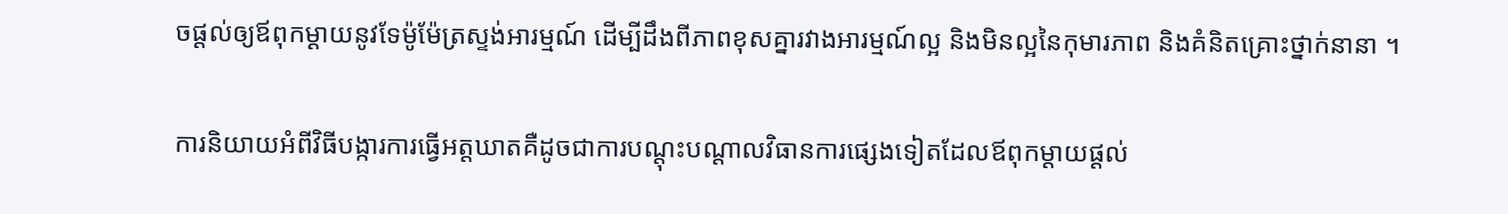ចផ្តល់ឲ្យឪពុកម្ដាយនូវទែម៉ូម៉ែត្រស្ទង់អារម្មណ៍ ដើម្បីដឹងពីភាពខុសគ្នារវាងអារម្មណ៍ល្អ និងមិនល្អនៃកុមារភាព និងគំនិតគ្រោះថ្នាក់នានា ។

ការនិយាយអំពីវិធីបង្ការការធ្វើអត្តឃាតគឺដូចជាការបណ្តុះបណ្តាលវិធានការផ្សេងទៀតដែលឪពុកម្តាយផ្តល់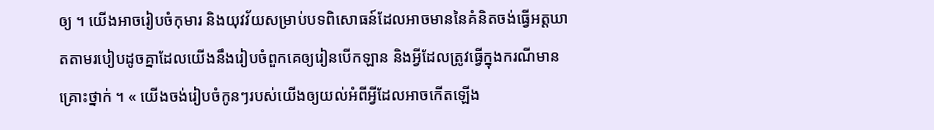ឲ្យ ។ យើងអាចរៀបចំកុមារ និងយុវវ័យសម្រាប់បទពិសោធន៍ដែលអាចមាននៃគំនិតចង់ធ្វើអត្តឃាតតាមរបៀបដូចគ្នាដែលយើងនឹងរៀបចំពួកគេឲ្យរៀនបើកឡាន និងអ្វីដែលត្រូវធ្វើក្នុងករណីមានគ្រោះថ្នាក់ ។ « យើងចង់រៀបចំកូនៗរបស់យើងឲ្យយល់អំពីអ្វីដែលអាចកើតឡើង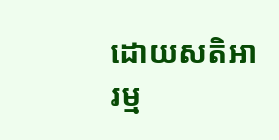ដោយសតិអារម្ម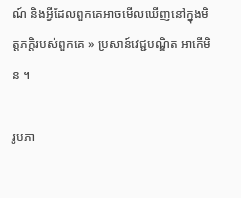ណ៍ និងអ្វីដែលពួកគេអាចមើលឃើញនៅក្នុងមិត្តភក្តិរបស់ពួកគេ » ប្រសាន៍វេជ្ជបណ្ឌិត អាកើមិន ។

រូបភា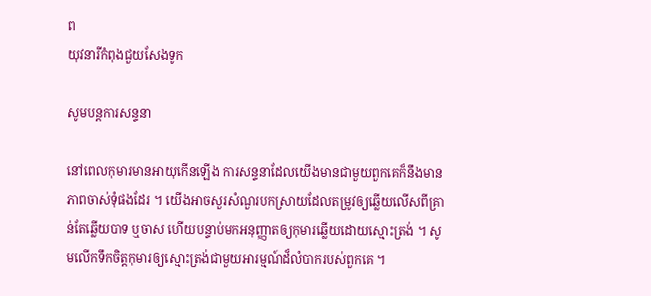ព
យុវនារីកំពុងជួយសែងទូក

សូមបន្តការសន្ទនា

នៅពេលកុមារមានអាយុកើនឡើង ការសន្ទនាដែលយើងមានជាមួយពួកគេក៏នឹងមានភាពចាស់ទុំផងដែរ ។ យើងអាចសួរសំណួរបកស្រាយដែលតម្រូវឲ្យឆ្លើយលើសពីគ្រាន់តែឆ្លើយបាទ ឬចាស ហើយបន្ទាប់មកអនុញ្ញាតឲ្យកុមារឆ្លើយដោយស្មោះត្រង់ ។ សូមលើកទឹកចិត្តកុមារឲ្យស្មោះត្រង់ជាមួយអារម្មណ៍ដ៏លំបាករបស់ពួកគេ ។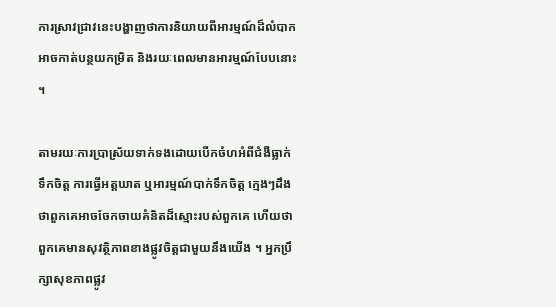ការស្រាវជ្រាវនេះបង្ហាញថាការនិយាយពីអារម្មណ៍ដ៏លំបាកអាចកាត់បន្ថយកម្រិត និងរយៈពេលមានអារម្មណ៍បែបនោះ ។

តាមរយៈការប្រាស្រ័យទាក់ទងដោយបើកចំហអំពីជំងឺធ្លាក់ទឹកចិត្ត ការធ្វើអត្តឃាត ឬអារម្មណ៍បាក់ទឹកចិត្ត ក្មេងៗដឹងថាពួកគេអាចចែកចាយគំនិតដ៏ស្មោះរបស់ពួកគេ ហើយថាពួកគេមានសុវត្ថិភាពខាងផ្លូវចិត្តជាមួយនឹងយើង ។ អ្នកប្រឹក្សាសុខភាពផ្លូវ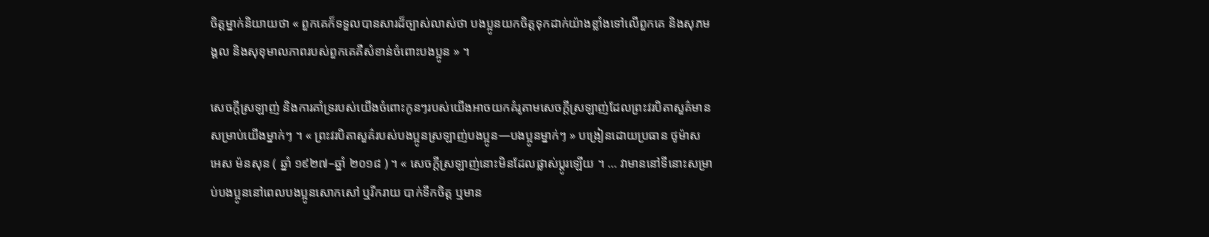ចិត្តម្នាក់និយាយថា « ពួកគេក៏ទទួលបានសារដ៏ច្បាស់លាស់ថា បងប្អូនយកចិត្តទុកដាក់យ៉ាងខ្លាំងទៅលើពួកគេ និងសុភមង្គល និងសុខុមាលភាពរបស់ពួកគេគឺសំខាន់ចំពោះបងប្អូន » ។

សេចក្ដីស្រឡាញ់ និងការគាំទ្ររបស់យើងចំពោះកូនៗរបស់យើងអាចយកគំរូតាមសេចក្តីស្រឡាញ់ដែលព្រះវរបិតាសួគ៌មានសម្រាប់យើងម្នាក់ៗ ។ « ព្រះវរបិតាសួគ៌របស់បងប្អូនស្រឡាញ់បងប្អូន—បងប្អូនម្នាក់ៗ » បង្រៀនដោយប្រធាន ថូម៉ាស អេស ម៉នសុន ( ឆ្នាំ ១៩២៧–ឆ្នាំ ២០១៨ ) ។ « សេចក្តីស្រឡាញ់នោះមិនដែលផ្លាស់ប្តូរឡើយ ។ … វាមាននៅទីនោះសម្រាប់បងប្អូននៅពេលបងប្អូនសោកសៅ ឬរីករាយ បាក់ទឹកចិត្ត ឬមាន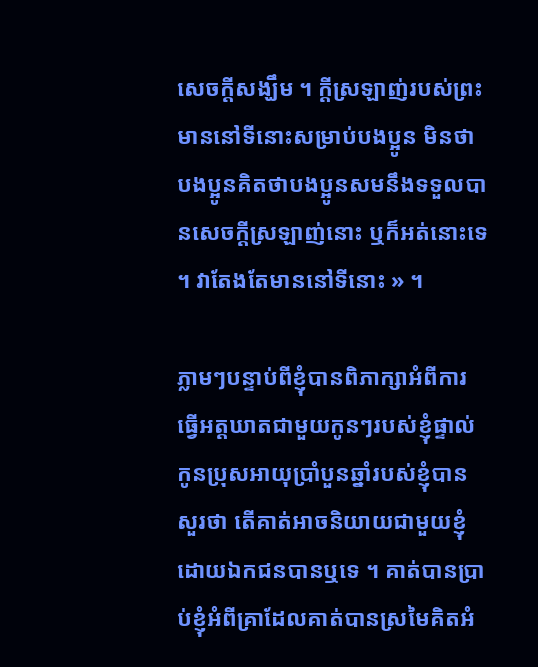សេចក្តីសង្ឃឹម ។ ក្ដីស្រឡាញ់របស់ព្រះមាននៅទីនោះសម្រាប់បងប្អូន មិនថាបងប្អូនគិតថាបងប្អូនសមនឹងទទួលបានសេចក្ដីស្រឡាញ់នោះ ឬក៏អត់នោះទេ ។ វាតែងតែមាននៅទីនោះ » ។

ភ្លាមៗបន្ទាប់ពីខ្ញុំបានពិភាក្សាអំពីការធ្វើអត្តឃាតជាមួយកូនៗរបស់ខ្ញុំផ្ទាល់ កូនប្រុសអាយុប្រាំបួនឆ្នាំរបស់ខ្ញុំបានសួរថា តើគាត់អាចនិយាយជាមួយខ្ញុំដោយឯកជនបានឬទេ ។ គាត់បានប្រាប់ខ្ញុំអំពីគ្រាដែលគាត់បានស្រមៃគិតអំ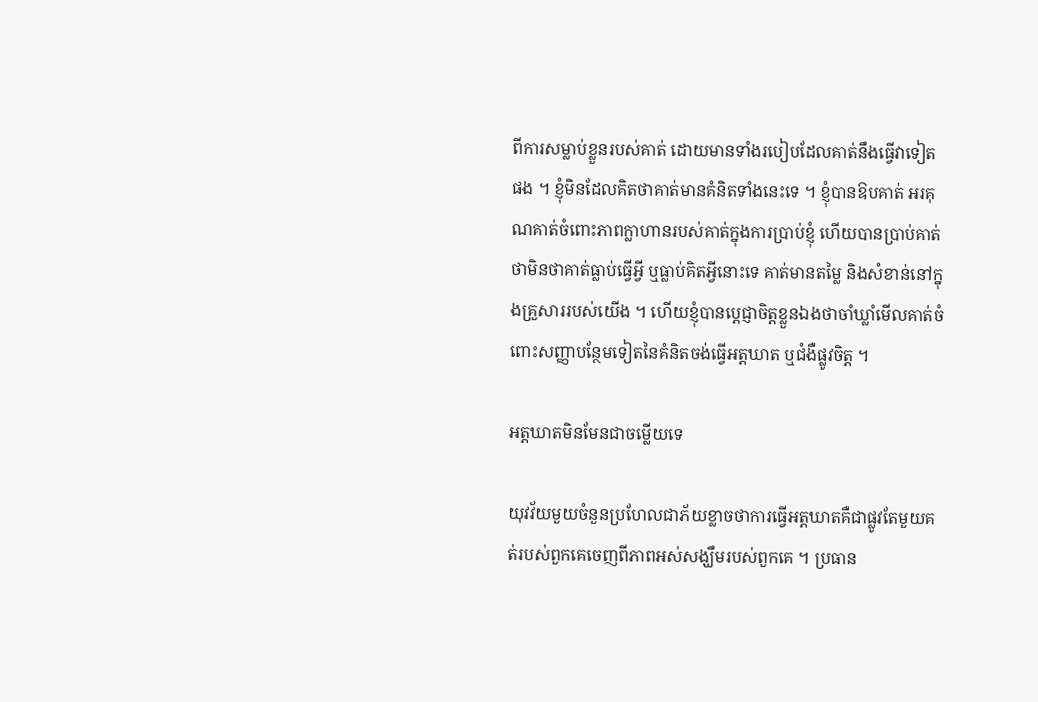ពីការសម្លាប់ខ្លួនរបស់គាត់ ដោយមានទាំងរបៀបដែលគាត់នឹងធ្វើវាទៀតផង ។ ខ្ញុំមិនដែលគិតថាគាត់មានគំនិតទាំងនេះទេ ។ ខ្ញុំបានឱបគាត់ អរគុណគាត់ចំពោះភាពក្លាហានរបស់គាត់ក្នុងការប្រាប់ខ្ញុំ ហើយបានប្រាប់គាត់ថាមិនថាគាត់ធ្លាប់ធ្វើអ្វី ឬធ្លាប់គិតអ្វីនោះទេ គាត់មានតម្លៃ និងសំខាន់នៅក្នុងគ្រួសាររបស់យើង ។ ហើយខ្ញុំបានប្តេជ្ញាចិត្តខ្លួនឯងថាចាំឃ្លាំមើលគាត់ចំពោះសញ្ញាបន្ថែមទៀតនៃគំនិតចង់ធ្វើអត្តឃាត ឬជំងឺផ្លូវចិត្ត ។

អត្តឃាតមិនមែនជាចម្លើយទេ

យុវវ័យមួយចំនួនប្រហែលជាភ័យខ្លាចថាការធ្វើអត្តឃាតគឺជាផ្លូវតែមួយគត់របស់ពួកគេចេញពីភាពអស់សង្ឃឹមរបស់ពួកគេ ។ ប្រធាន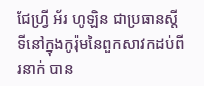ជែហ្វ្រី អ័រ ហូឡិន ជាប្រធានស្តីទីនៅក្នុងកូរ៉ុមនៃពួកសាវកដប់ពីរនាក់ បាន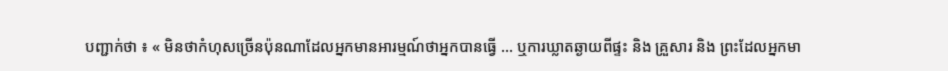បញ្ជាក់ថា ៖ « មិនថាកំហុសច្រើនប៉ុនណាដែលអ្នកមានអារម្មណ៍ថាអ្នកបានធ្វើ … ឬការឃ្លាតឆ្ងាយពីផ្ទះ និង គ្រួសារ និង ព្រះដែលអ្នកមា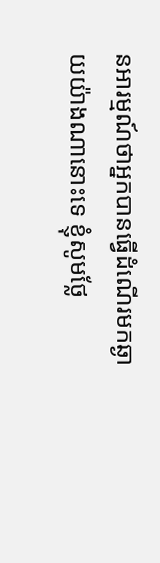នអារម្មណ៍ថាអ្នកបានធ្វើដំណើរមកឆ្ងាយយ៉ាងណានោះទេ ខ្ញុំសូមថ្លែ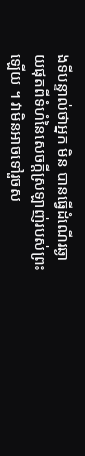ងទីបន្ទាល់ថាអ្នក មិន បានធ្វើដំណើរឆ្ងាយផុតពីទំហំនៃសេចក្ដីស្រឡាញ់របស់ព្រះឡើយ ។ វាមិនអាចទៅរួចស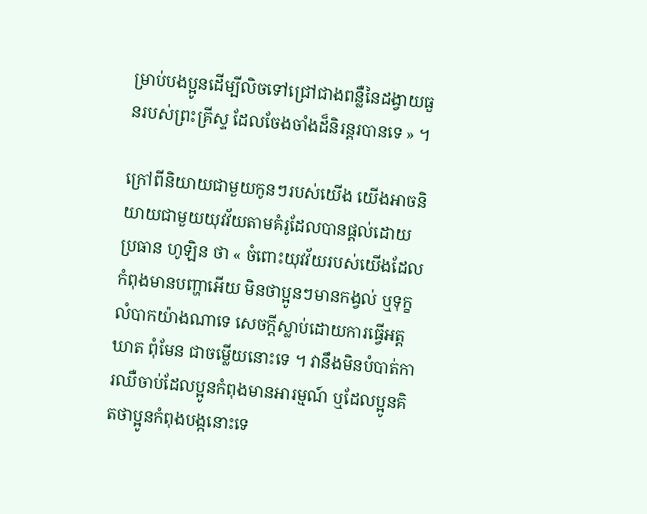ម្រាប់បងប្អូនដើម្បីលិចទៅជ្រៅជាងពន្លឺនៃដង្វាយធួនរបស់ព្រះគ្រីស្ទ ដែលចែងចាំងដ៏និរន្តរបានទេ » ។

ក្រៅពីនិយាយជាមួយកូនៗរបស់យើង យើងអាចនិយាយជាមួយយុវវ័យតាមគំរូដែលបានផ្តល់ដោយប្រធាន ហូឡិន ថា « ចំពោះយុវវ័យរបស់យើងដែលកំពុងមានបញ្ហាអើយ មិនថាប្អូនៗមានកង្វល់ ឬទុក្ខលំបាកយ៉ាងណាទេ សេចក្ដីស្លាប់ដោយការធ្វើអត្តឃាត ពុំមែន ជាចម្លើយនោះទេ ។ វានឹងមិនបំបាត់ការឈឺចាប់ដែលប្អូនកំពុងមានអារម្មណ៍ ឬដែលប្អូនគិតថាប្អូនកំពុងបង្កនោះទេ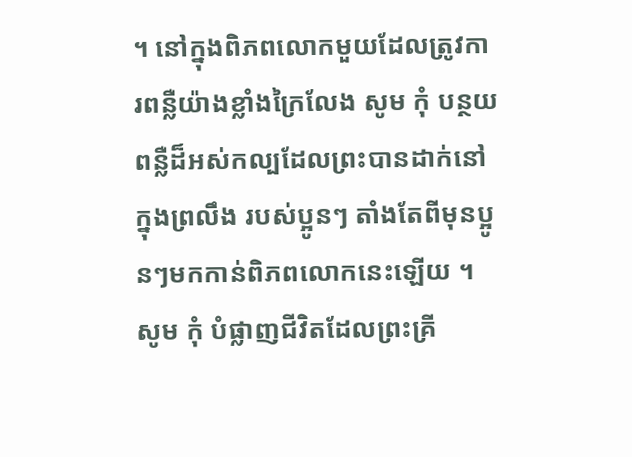។ នៅក្នុងពិភពលោកមួយដែលត្រូវការពន្លឺយ៉ាងខ្លាំងក្រៃលែង សូម កុំ បន្ថយពន្លឺដ៏អស់កល្បដែលព្រះបានដាក់នៅក្នុងព្រលឹង របស់ប្អូនៗ តាំងតែពីមុនប្អូនៗមកកាន់ពិភពលោកនេះឡើយ ។ សូម កុំ បំផ្លាញជីវិតដែលព្រះគ្រី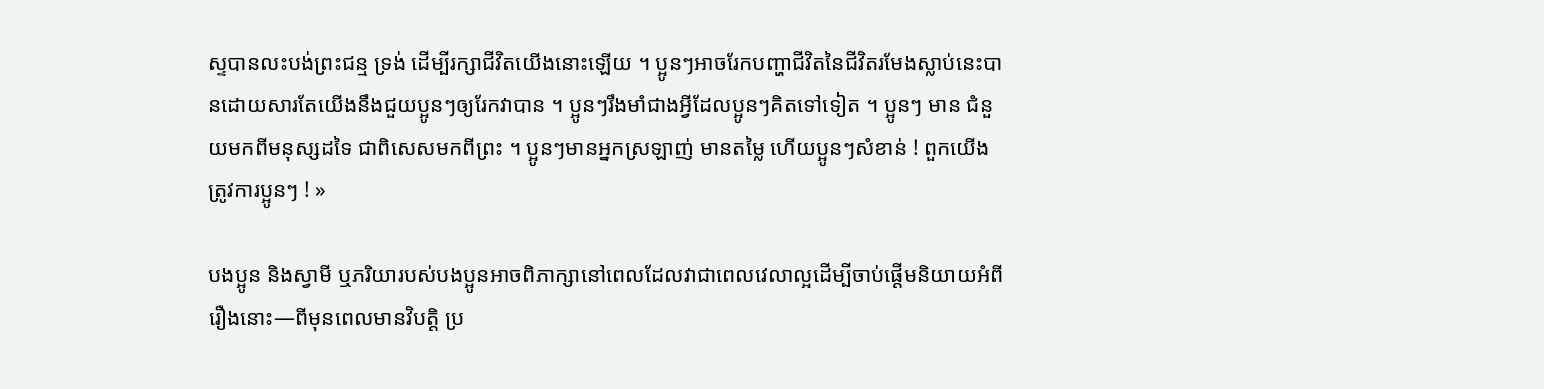ស្ទបានលះបង់ព្រះជន្ម ទ្រង់ ដើម្បីរក្សាជីវិតយើងនោះឡើយ ។ ប្អូនៗអាចរែកបញ្ហាជីវិតនៃជីវិតរមែងស្លាប់នេះបានដោយសារតែយើងនឹងជួយប្អូនៗឲ្យរែកវាបាន ។ ប្អូនៗរឹងមាំជាងអ្វីដែលប្អូនៗគិតទៅទៀត ។ ប្អូនៗ មាន ជំនួយមកពីមនុស្សដទៃ ជាពិសេសមកពីព្រះ ។ ប្អូនៗមានអ្នកស្រឡាញ់ មានតម្លៃ ហើយប្អូនៗសំខាន់ ! ពួកយើងត្រូវការប្អូនៗ ! »

បងប្អូន និងស្វាមី ឬភរិយារបស់បងប្អូនអាចពិភាក្សានៅពេលដែលវាជាពេលវេលាល្អដើម្បីចាប់ផ្តើមនិយាយអំពីរឿងនោះ—ពីមុនពេលមានវិបត្តិ ប្រ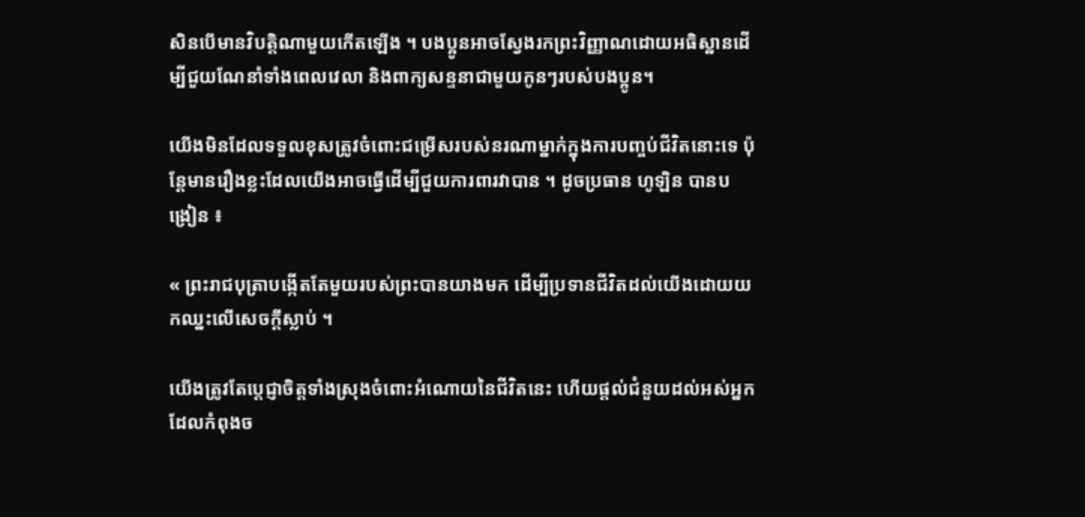សិនបើមានវិបត្តិណាមួយកើតឡើង ។ បងប្អូនអាចស្វែងរកព្រះវិញ្ញាណដោយអធិស្ឋានដើម្បីជួយណែនាំទាំងពេលវេលា និងពាក្យសន្ទនាជាមួយកូនៗរបស់បងប្អូន។

យើងមិនដែលទទួលខុសត្រូវចំពោះជម្រើសរបស់នរណាម្នាក់ក្នុងការបញ្ចប់ជីវិតនោះទេ ប៉ុន្តែមានរឿងខ្លះដែលយើងអាចធ្វើដើម្បីជួយការពារវាបាន ។ ដូចប្រធាន ហូឡិន បានបង្រៀន ៖

« ព្រះរាជបុត្រាបង្កើតតែមួយរបស់ព្រះបានយាងមក ដើម្បីប្រទានជីវិតដល់យើងដោយយកឈ្នះលើសេចក្ដីស្លាប់ ។

យើងត្រូវតែប្ដេជ្ញាចិត្តទាំងស្រុងចំពោះអំណោយនៃជីវិតនេះ ហើយផ្ដល់ជំនួយដល់អស់អ្នកដែលកំពុងច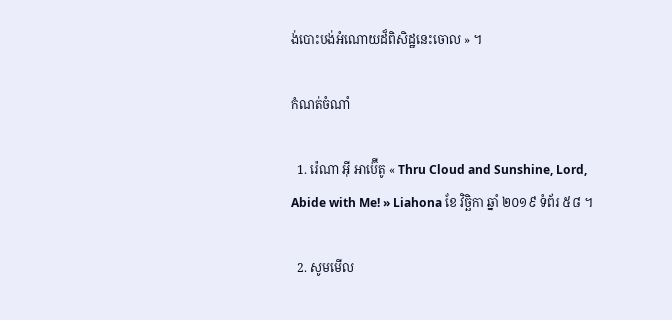ង់បោះបង់អំណោយដ៏ពិសិដ្ឋនេះចោល » ។

កំណត់ចំណាំ

  1. រ៉េណា អ៊ី អាប៊ើតូ « Thru Cloud and Sunshine, Lord, Abide with Me! » Liahona ខែ វិច្ឆិកា ឆ្នាំ ២០១៩ ទំព័រ ៥៨ ។

  2. សូមមើល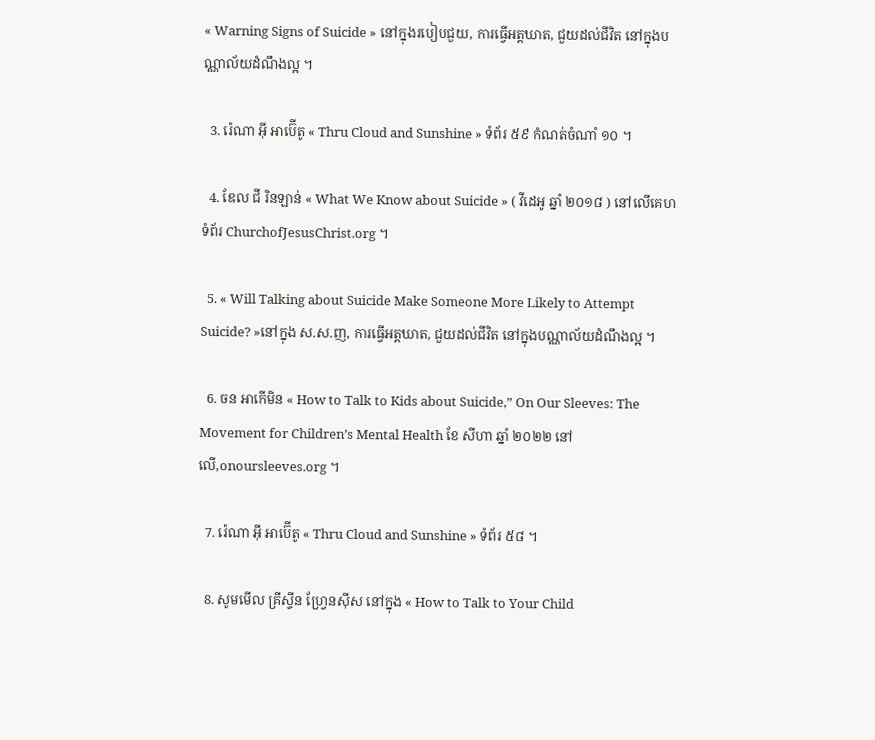« Warning Signs of Suicide » នៅក្នុងរបៀបជួយ, ការធ្វើអត្តឃាត, ជួយដល់ជីវិត នៅក្នុងបណ្ណាល័យដំណឹងល្អ ។

  3. រ៉េណា អ៊ី អាប៊ើតូ « Thru Cloud and Sunshine » ទំព័រ ៥៩ កំណត់ចំណាំ ១០ ។

  4. ឌែល ជី រិនឡាន់ « What We Know about Suicide » ( វីដេអូ ឆ្នាំ ២០១៨ ) នៅលើគេហទំព័រ ChurchofJesusChrist.org ។

  5. « Will Talking about Suicide Make Someone More Likely to Attempt Suicide? »នៅក្នុង ស.ស.ញ, ការធ្វើអត្តឃាត, ជួយដល់ជីវិត នៅក្នុងបណ្ណាល័យដំណឹងល្អ ។

  6. ចន អាកើមិន « How to Talk to Kids about Suicide,” On Our Sleeves: The Movement for Children’s Mental Health ខែ សីហា ឆ្នាំ ២០២២ នៅលើ,onoursleeves.org ។

  7. រ៉េណា អ៊ី អាប៊ើតូ « Thru Cloud and Sunshine » ទំព័រ ៥៨ ។

  8. សូមមើល គ្រីស្ទីន ហ្វ្រែនស៊ីស នៅក្នុង « How to Talk to Your Child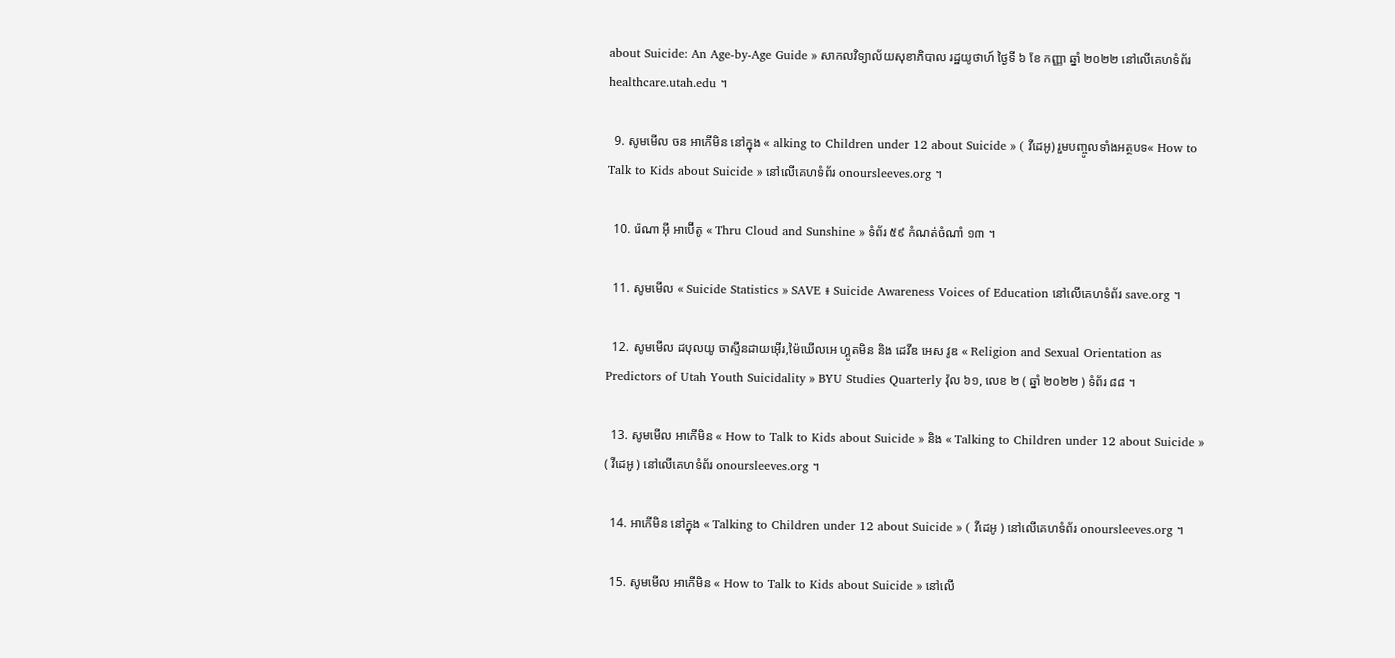about Suicide: An Age-by-Age Guide » សាកលវិទ្យាល័យសុខាភិបាល រដ្ឋយូថាហ៍ ថ្ងៃទី ៦ ខែ កញ្ញា ឆ្នាំ ២០២២ នៅលើគេហទំព័រ healthcare.utah.edu ។

  9. សូមមើល ចន អាកើមិន នៅក្នុង « alking to Children under 12 about Suicide » ( វីដេអូ) រួមបញ្ចូលទាំងអត្ថបទ« How to Talk to Kids about Suicide » នៅលើគេហទំព័រ onoursleeves.org ។

  10. រ៉េណា អ៊ី អាប៊ើតូ « Thru Cloud and Sunshine » ទំព័រ ៥៩ កំណត់ចំណាំ ១៣ ។

  11. សូមមើល « Suicide Statistics » SAVE ៖ Suicide Awareness Voices of Education នៅលើគេហទំព័រ save.org ។

  12. សូមមើល ដបុលយូ ចាស្ទីនដាយអ៊ើរ,ម៉ៃឃើលអេ ហ្គូតមិន និង ដេវីឌ អេស វូឌ « Religion and Sexual Orientation as Predictors of Utah Youth Suicidality » BYU Studies Quarterly វ៉ុល ៦១, លេខ ២ ( ឆ្នាំ ២០២២ ) ទំព័រ ៨៨ ។

  13. សូមមើល អាកើមិន « How to Talk to Kids about Suicide » និង « Talking to Children under 12 about Suicide » ( វីដេអូ ) នៅលើគេហទំព័រ onoursleeves.org ។

  14. អាកើមិន នៅក្នុង « Talking to Children under 12 about Suicide » ( វីដេអូ ) នៅលើគេហទំព័រ onoursleeves.org ។

  15. សូមមើល អាកើមិន « How to Talk to Kids about Suicide » នៅលើ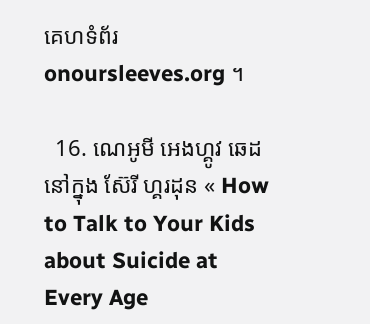គេហទំព័រ onoursleeves.org ។

  16. ណេអូមី អេងហ្គូវ ឆេដ នៅក្នុង ស៊ែរី ហ្គរដុន « How to Talk to Your Kids about Suicide at Every Age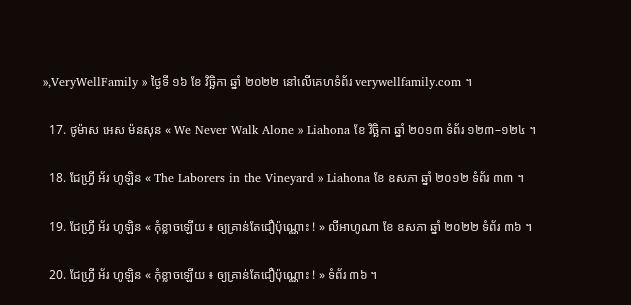»,VeryWellFamily » ថ្ងៃទី ១៦ ខែ វិច្ឆិកា ឆ្នាំ ២០២២ នៅលើគេហទំព័រ verywellfamily.com ។

  17. ថូម៉ាស អេស ម៉នសុន « We Never Walk Alone » Liahona ខែ វិច្ឆិកា ឆ្នាំ ២០១៣ ទំព័រ ១២៣–១២៤ ។

  18. ជែហ្វ្រី អ័រ ហូឡិន « The Laborers in the Vineyard » Liahona ខែ ឧសភា ឆ្នាំ ២០១២ ទំព័រ ៣៣ ។

  19. ជែហ្វ្រី អ័រ ហូឡិន « កុំខ្លាចឡើយ ៖ ឲ្យគ្រាន់តែជឿប៉ុណ្ណោះ ! » លីអាហូណា ខែ ឧសភា ឆ្នាំ ២០២២ ទំព័រ ៣៦ ។

  20. ជែហ្វ្រី អ័រ ហូឡិន « កុំខ្លាចឡើយ ៖ ឲ្យគ្រាន់តែជឿប៉ុណ្ណោះ ! » ទំព័រ ៣៦ ។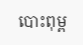បោះពុម្ព